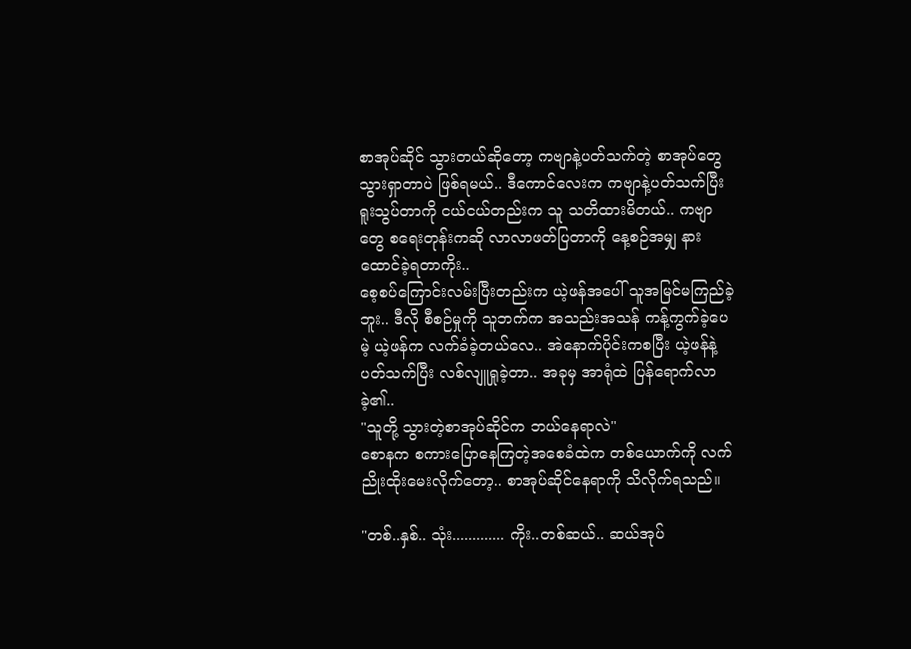စာအုပ်ဆိုင် သွားတယ်ဆိုတော့ ကဗျာနဲ့ပတ်သက်တဲ့ စာအုပ်တွေ သွားရှာတာပဲ ဖြစ်ရမယ်.. ဒီကောင်လေးက ကဗျာနဲ့ပတ်သက်ပြီး ရူးသွပ်တာကို ငယ်ငယ်တည်းက သူ သတိထားမိတယ်.. ကဗျာတွေ စရေးတုန်းကဆို လာလာဖတ်ပြတာကို နေ့စဉ်အမျှ နားထောင်ခဲ့ရတာကိုး..
စေ့စပ်ကြောင်းလမ်းပြီးတည်းက ယဲ့ဖန်အပေါ် သူအမြင်မကြည်ခဲ့ဘူး.. ဒီလို စီစဉ်မှုကို သူဘက်က အသည်းအသန် ကန့်ကွက်ခဲ့ပေမဲ့ ယဲ့ဖန်က လက်ခံခဲ့တယ်လေ.. အဲနောက်ပိုင်းကစပြီး ယဲ့ဖန်နဲ့ပတ်သက်ပြီး လစ်လျူရှုခဲ့တာ.. အခုမှ အာရုံထဲ ပြန်ရောက်လာခဲ့၏..
"သူတို့ သွားတဲ့စာအုပ်ဆိုင်က ဘယ်နေရာလဲ"
စောနက စကားပြောနေကြတဲ့အစေခံထဲက တစ်ယောက်ကို လက်ညိုးထိုးမေးလိုက်တော့.. စာအုပ်ဆိုင်နေရာကို သိလိုက်ရသည်။

"တစ်..နှစ်.. သုံး............. ကိုး..တစ်ဆယ်.. ဆယ်အုပ်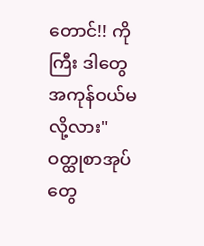တောင်!! ကိုကြီး ဒါတွေ အကုန်ဝယ်မလို့လား"
ဝတ္ထုစာအုပ်တွေ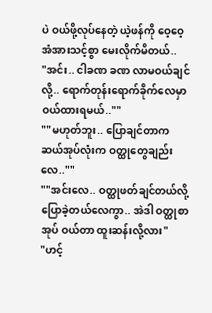ပဲ ဝယ်ဖို့လုပ်နေတဲ့ ယဲ့ဖန်ကို ဝေ့ဝေ့ အံအားသင့်စွာ မေးလိုက်မိတယ်..
"အင်း.. ငါခဏ ခဏ လာမဝယ်ချင်လို့.. ရောက်တုန်းရောက်ခိုက်လေမှာ ဝယ်ထားရမယ်..""
""မဟုတ်ဘူး.. ပြောချင်တာက ဆယ်အုပ်လုံးက ဝတ္ထုတွေချည်းလေ..""
""အင်းလေ.. ဝတ္ထုဖတ်ချင်တယ်လို့ ပြောခဲ့တယ်လေကွာ.. အဲဒါ ဝတ္ထုစာအုပ် ဝယ်တာ ထူးဆန်းလို့လား"
"ဟင့်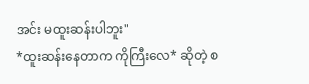အင်း မထူးဆန်းပါဘူး"
*ထူးဆန်းနေတာက ကိုကြီးလေ* ဆိုတဲ့ စ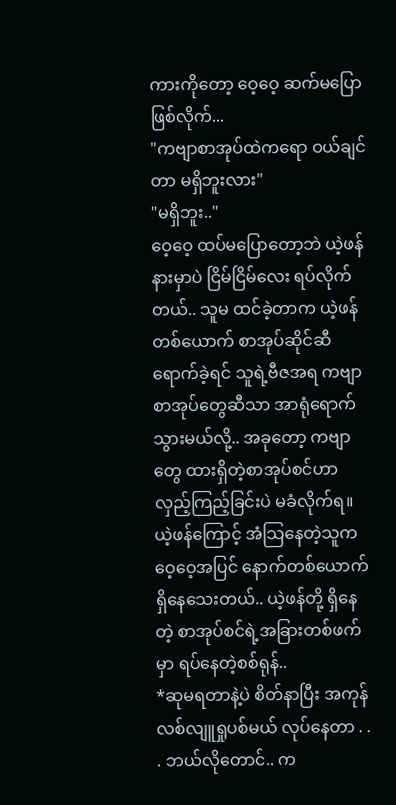ကားကိုတော့ ဝေ့ဝေ့ ဆက်မပြောဖြစ်လိုက်...
"ကဗျာစာအုပ်ထဲကရော ဝယ်ချင်တာ မရှိဘူးလား"
"မရှိဘူး.."
ဝေ့ဝေ့ ထပ်မပြောတော့ဘဲ ယဲ့ဖန်နားမှာပဲ ငြိမ်ငြိမ်လေး ရပ်လိုက်တယ်.. သူမ ထင်ခဲ့တာက ယဲ့ဖန်တစ်ယောက် စာအုပ်ဆိုင်ဆီ ရောက်ခဲ့ရင် သူရဲ့ဗီဇအရ ကဗျာစာအုပ်တွေဆီသာ အာရုံရောက်သွားမယ်လို့.. အခုတော့ ကဗျာတွေ ထားရှိတဲ့စာအုပ်စင်ဟာ လှည့်ကြည့်ခြင်းပဲ မခံလိုက်ရ။
ယဲ့ဖန်ကြောင့် အံသြနေတဲ့သူက ဝေ့ဝေ့အပြင် နောက်တစ်ယောက် ရှိနေသေးတယ်.. ယဲ့ဖန်တို့ ရှိနေတဲ့ စာအုပ်စင်ရဲ့အခြားတစ်ဖက်မှာ ရပ်နေတဲ့စစ်ရုန်..
*ဆုမရတာနဲ့ပဲ စိတ်နာပြီး အကုန်လစ်လျူရှုပစ်မယ် လုပ်နေတာ . . . ဘယ်လိုတောင်.. က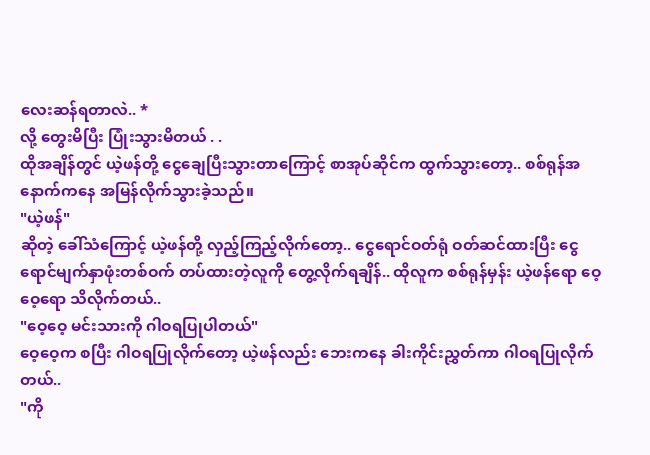လေးဆန်ရတာလဲ.. *
လို့ တွေးမိပြီး ပြုံးသွားမိတယ် . .
ထိုအချိန်တွင် ယဲ့ဖန်တို့ ငွေချေပြီးသွားတာကြောင့် စာအုပ်ဆိုင်က ထွက်သွားတော့.. စစ်ရုန်အနောက်ကနေ အမြန်လိုက်သွားခဲ့သည်။
"ယဲ့ဖန်"
ဆိုတဲ့ ခေါ်သံကြောင့် ယဲ့ဖန်တို့ လှည့်ကြည့်လိုက်တော့.. ငွေရောင်ဝတ်ရုံ ဝတ်ဆင်ထားပြီး ငွေရောင်မျက်နှာဖုံးတစ်ဝက် တပ်ထားတဲ့လူကို တွေ့လိုက်ရချိန်.. ထိုလူက စစ်ရုန်မှန်း ယဲ့ဖန်ရော ဝေ့ဝေ့ရော သိလိုက်တယ်..
"ဝေ့ဝေ့ မင်းသားကို ဂါဝရပြုပါတယ်"
ဝေ့ဝေ့က စပြီး ဂါဝရပြုလိုက်တော့ ယဲ့ဖန်လည်း ဘေးကနေ ခါးကိုင်းညွှတ်ကာ ဂါဝရပြုလိုက်တယ်..
"ကို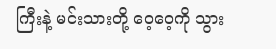ကြီးနဲ့ မင်းသားတို့ ဝေ့ဝေ့ကို သွား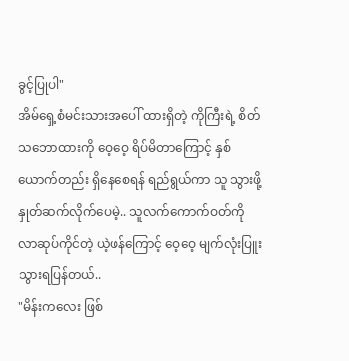ခွင့်ပြုပါ"
အိမ်ရှေ့စံမင်းသားအပေါ် ထားရှိတဲ့ ကိုကြီးရဲ့ စိတ်သဘောထားကို ဝေ့ဝေ့ ရိပ်မိတာကြောင့် နှစ်ယောက်တည်း ရှိနေစေရန် ရည်ရွယ်ကာ သူ သွားဖို့ နှုတ်ဆက်လိုက်ပေမဲ့.. သူလက်ကောက်ဝတ်ကို လာဆုပ်ကိုင်တဲ့ ယဲ့ဖန်ကြောင့် ဝေ့ဝေ့ မျက်လုံးပြူးသွားရပြန်တယ်..
"မိန်းကလေး ဖြစ်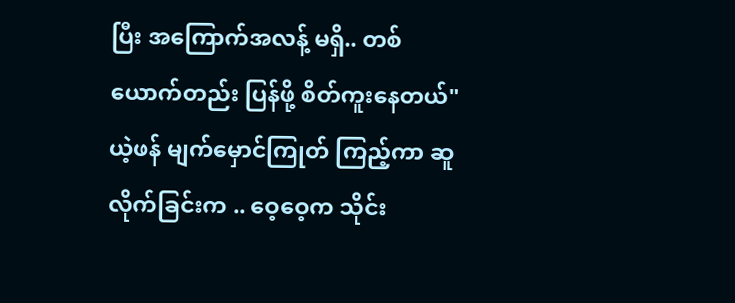ပြီး အကြောက်အလန့် မရှိ.. တစ်ယောက်တည်း ပြန်ဖို့ စိတ်ကူးနေတယ်"
ယဲ့ဖန် မျက်မှောင်ကြုတ် ကြည့်ကာ ဆူလိုက်ခြင်းက .. ဝေ့ဝေ့က သိုင်း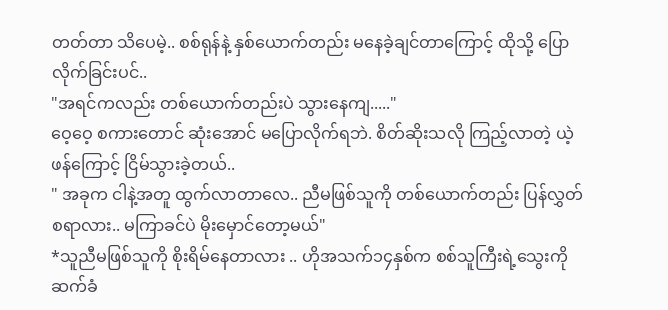တတ်တာ သိပေမဲ့.. စစ်ရုန်နဲ့ နှစ်ယောက်တည်း မနေခဲ့ချင်တာကြောင့် ထိုသို့ ပြောလိုက်ခြင်းပင်..
"အရင်ကလည်း တစ်ယောက်တည်းပဲ သွားနေကျ....."
ဝေ့ဝေ့ စကားတောင် ဆုံးအောင် မပြောလိုက်ရဘဲ. စိတ်ဆိုးသလို ကြည့်လာတဲ့ ယဲ့ဖန်ကြောင့် ငြိမ်သွားခဲ့တယ်..
" အခုက ငါနဲ့အတူ ထွက်လာတာလေ.. ညီမဖြစ်သူကို တစ်ယောက်တည်း ပြန်လွှတ်စရာလား.. မကြာခင်ပဲ မိုးမှောင်တော့မယ်"
*သူညီမဖြစ်သူကို စိုးရိမ်နေတာလား .. ဟိုအသက်၁၄နှစ်က စစ်သူကြီးရဲ့သွေးကို ဆက်ခံ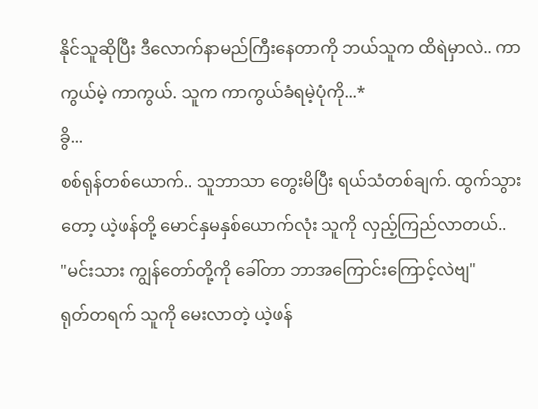နိုင်သူဆိုပြီး ဒီလောက်နာမည်ကြီးနေတာကို ဘယ်သူက ထိရဲမှာလဲ.. ကာကွယ်မဲ့ ကာကွယ်. သူက ကာကွယ်ခံရမဲ့ပုံကို...*
ခွိ...
စစ်ရုန်တစ်ယောက်.. သူဘာသာ တွေးမိပြီး ရယ်သံတစ်ချက်. ထွက်သွားတော့ ယဲ့ဖန်တို့ မောင်နှမနှစ်ယောက်လုံး သူကို လှည့်ကြည်လာတယ်..
"မင်းသား ကျွန်တော်တို့ကို ခေါ်တာ ဘာအကြောင်းကြောင့်လဲဗျ"
ရုတ်တရက် သူကို မေးလာတဲ့ ယဲ့ဖန်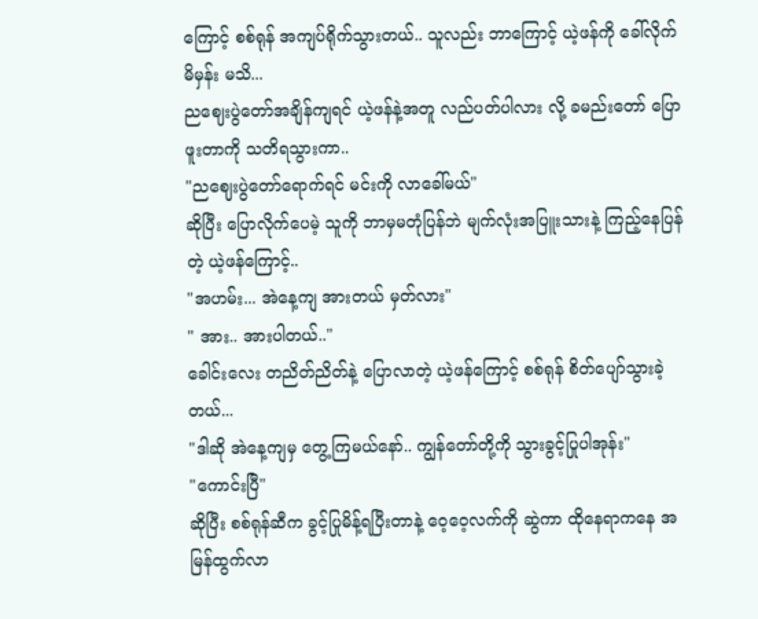ကြောင့် စစ်ရုန် အကျပ်ရိုက်သွားတယ်.. သူလည်း ဘာကြောင့် ယဲ့ဖန်ကို ခေါ်လိုက်မိမှန်း မသိ...
ညဈေးပွဲတော်အချိန်ကျရင် ယဲ့ဖန်နဲ့အတူ လည်ပတ်ပါလား လို့ ခမည်းတော် ပြောဖူးတာကို သတိရသွားကာ..
"ညဈေးပွဲတော်ရောက်ရင် မင်းကို လာခေါ်မယ်"
ဆိုပြီး ပြောလိုက်ပေမဲ့ သူကို ဘာမှမတုံပြန်ဘဲ မျက်လုံးအပြူးသားနဲ့ ကြည့်နေပြန်တဲ့ ယဲ့ဖန်ကြောင့်..
"အဟမ်း... အဲနေ့ကျ အားတယ် မှတ်လား"
" အား.. အားပါတယ်.."
ခေါင်းလေး တညိတ်ညိတ်နဲ့ ပြောလာတဲ့ ယဲ့ဖန်ကြောင့် စစ်ရုန် စိတ်ပျော်သွားခဲ့တယ်...
"ဒါဆို အဲနေ့ကျမှ တွေ့ကြမယ်နော်.. ကျွန်တော်တို့ကို သွားခွင့်ပြုပါအုန်း"
"ကောင်းပြီ"
ဆိုပြီး စစ်ရုန်ဆီက ခွင့်ပြုမိန့်ရပြီးတာနဲ့ ဝေ့ဝေ့လက်ကို ဆွဲကာ ထိုနေရာကနေ အမြန်ထွက်လာ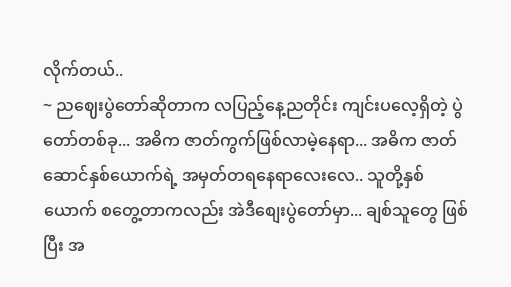လိုက်တယ်..
~ ညဈေးပွဲတော်ဆိုတာက လပြည့်နေ့ညတိုင်း ကျင်းပလေ့ရှိတဲ့ ပွဲတော်တစ်ခု... အဓိက ဇာတ်ကွက်ဖြစ်လာမဲ့နေရာ... အဓိက ဇာတ်ဆောင်နှစ်ယောက်ရဲ့ အမှတ်တရနေရာလေးလေ.. သူတို့နှစ်ယောက် စတွေ့တာကလည်း အဲဒီစျေးပွဲတော်မှာ... ချစ်သူတွေ ဖြစ်ပြီး အ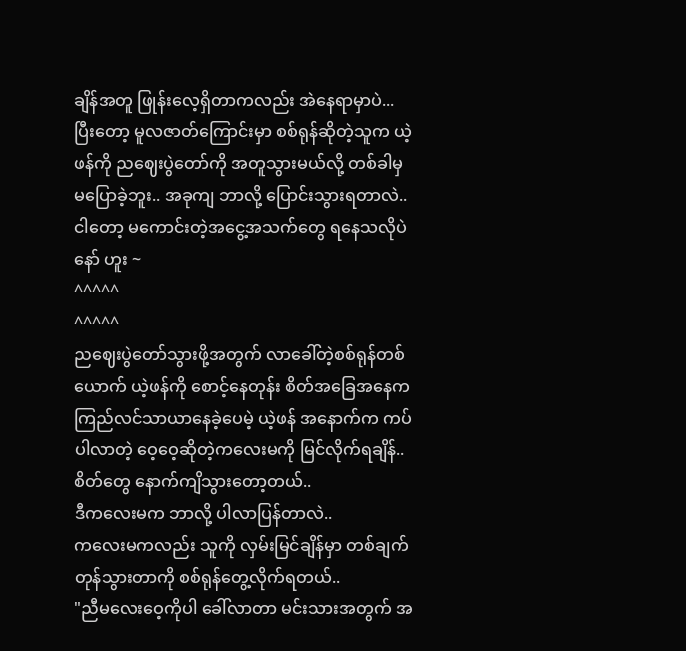ချိန်အတူ ဖြုန်းလေ့ရှိတာကလည်း အဲနေရာမှာပဲ... ပြီးတော့ မူလဇာတ်ကြောင်းမှာ စစ်ရုန်ဆိုတဲ့သူက ယဲ့ဖန်ကို ညဈေးပွဲတော်ကို အတူသွားမယ်လို့ တစ်ခါမှ မပြောခဲ့ဘူး.. အခုကျ ဘာလို့ ပြောင်းသွားရတာလဲ.. ငါတော့ မကောင်းတဲ့အငွေ့အသက်တွေ ရနေသလိုပဲနော် ဟူး ~
^^^^^
^^^^^
ညဈေးပွဲတော်သွားဖို့အတွက် လာခေါ်တဲ့စစ်ရုန်တစ်ယောက် ယဲ့ဖန်ကို စောင့်နေတုန်း စိတ်အခြေအနေက ကြည်လင်သာယာနေခဲ့ပေမဲ့ ယဲ့ဖန် အနောက်က ကပ်ပါလာတဲ့ ဝေ့ဝေ့ဆိုတဲ့ကလေးမကို မြင်လိုက်ရချိန်.. စိတ်တွေ နောက်ကျိသွားတော့တယ်..
ဒီကလေးမက ဘာလို့ ပါလာပြန်တာလဲ..
ကလေးမကလည်း သူကို လှမ်းမြင်ချိန်မှာ တစ်ချက်တုန်သွားတာကို စစ်ရုန်တွေ့လိုက်ရတယ်..
"ညီမလေးဝေ့ကိုပါ ခေါ်လာတာ မင်းသားအတွက် အ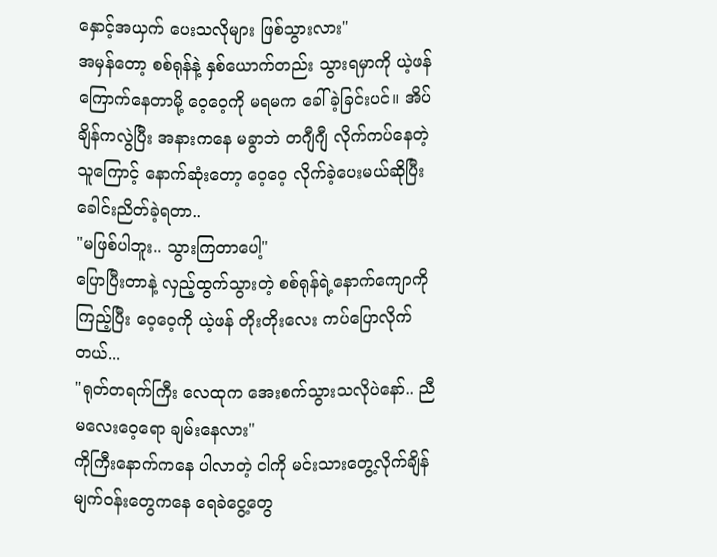နှောင့်အယှက် ပေးသလိုများ ဖြစ်သွားလား"
အမှန်တော့ စစ်ရုန်နဲ့ နှစ်ယောက်တည်း သွားရမှာကို ယဲ့ဖန် ကြောက်နေတာမို့ ဝေ့ဝေ့ကို မရမက ခေါ်ခဲ့ခြင်းပင်။ အိပ်ချိန်ကလွဲပြီး အနားကနေ မခွာဘဲ တဂျီဂျီ လိုက်ကပ်နေတဲ့ သူကြောင့် နောက်ဆုံးတော့ ဝေ့ဝေ့ လိုက်ခဲ့ပေးမယ်ဆိုပြီး ခေါင်းညိတ်ခဲ့ရတာ..
"မဖြစ်ပါဘူး.. သွားကြတာပေါ့"
ပြောပြီးတာနဲ့ လှည့်ထွက်သွားတဲ့ စစ်ရုန်ရဲ့နောက်ကျောကို ကြည့်ပြီး ဝေ့ဝေ့ကို ယဲ့ဖန် တိုးတိုးလေး ကပ်ပြောလိုက်တယ်...
"ရုတ်တရက်ကြီး လေထုက အေးစက်သွားသလိုပဲနော်.. ညီမလေးဝေ့ရော ချမ်းနေလား"
ကိုကြီးနောက်ကနေ ပါလာတဲ့ ငါကို မင်းသားတွေ့လိုက်ချိန် မျက်ဝန်းတွေကနေ ရေခဲငွေ့တွေ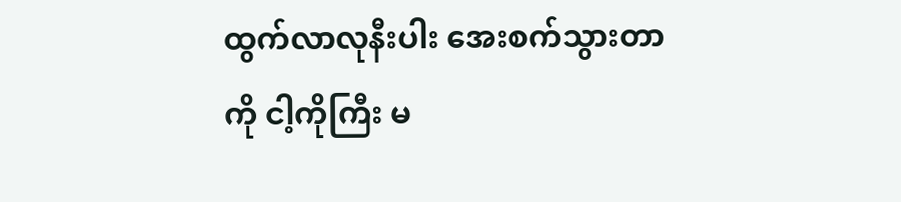ထွက်လာလုနီးပါး အေးစက်သွားတာကို ငါ့ကိုကြီး မ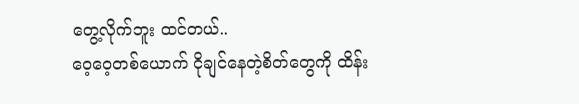တွေ့လိုက်ဘူး ထင်တယ်..
ဝေ့ဝေ့တစ်ယောက် ငိုချင်နေတဲ့စိတ်တွေကို ထိန်း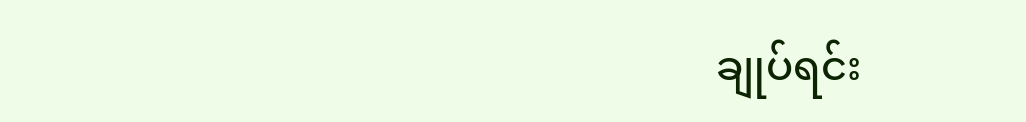ချုပ်ရင်း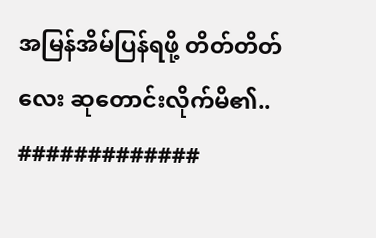အမြန်အိမ်ပြန်ရဖို့ တိတ်တိတ်လေး ဆုတောင်းလိုက်မိ၏..
#############